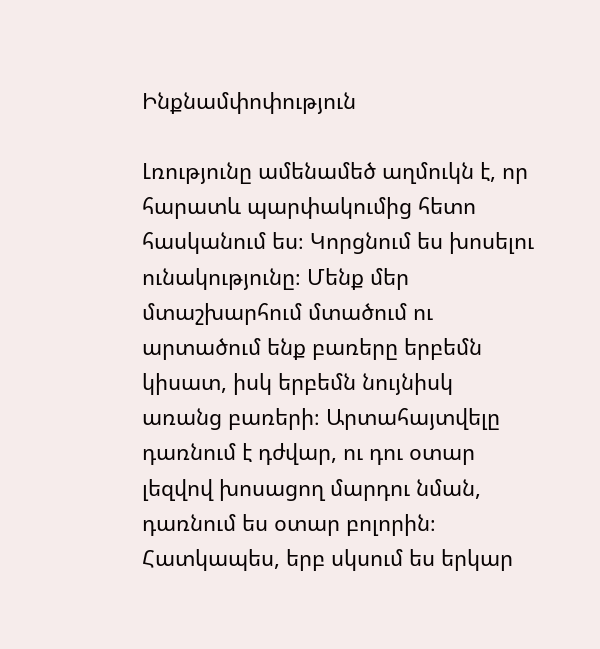Ինքնամփոփություն

Լռությունը ամենամեծ աղմուկն է, որ հարատև պարփակումից հետո հասկանում ես։ Կորցնում ես խոսելու ունակությունը։ Մենք մեր մտաշխարհում մտածում ու արտածում ենք բառերը երբեմն կիսատ, իսկ երբեմն նույնիսկ առանց բառերի։ Արտահայտվելը դառնում է դժվար, ու դու օտար լեզվով խոսացող մարդու նման, դառնում ես օտար բոլորին։ Հատկապես, երբ սկսում ես երկար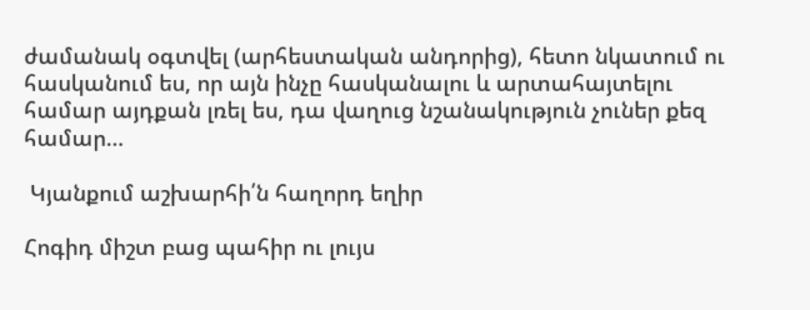ժամանակ օգտվել (արհեստական անդորից), հետո նկատում ու հասկանում ես, որ այն ինչը հասկանալու և արտահայտելու համար այդքան լռել ես, դա վաղուց նշանակություն չուներ քեզ համար…

 Կյանքում աշխարհի՛ն հաղորդ եղիր

Հոգիդ միշտ բաց պահիր ու լույս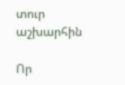տուր աշխարհին

Որ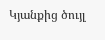Կյանքից ծույլ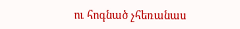ու հոգնած չհեռանաս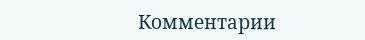Комментарии